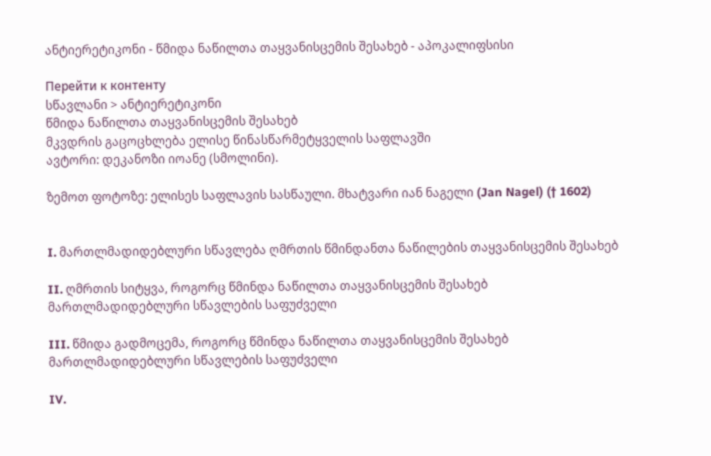ანტიერეტიკონი - წმიდა ნაწილთა თაყვანისცემის შესახებ - აპოკალიფსისი

Перейти к контенту
სწავლანი > ანტიერეტიკონი
წმიდა ნაწილთა თაყვანისცემის შესახებ
მკვდრის გაცოცხლება ელისე წინასწარმეტყველის საფლავში
ავტორი: დეკანოზი იოანე (სმოლინი).

ზემოთ ფოტოზე: ელისეს საფლავის სასწაული. მხატვარი იან ნაგელი (Jan Nagel) († 1602)


I. მართლმადიდებლური სწავლება ღმრთის წმინდანთა ნაწილების თაყვანისცემის შესახებ

II. ღმრთის სიტყვა, როგორც წმინდა ნაწილთა თაყვანისცემის შესახებ მართლმადიდებლური სწავლების საფუძველი

III. წმიდა გადმოცემა, როგორც წმინდა ნაწილთა თაყვანისცემის შესახებ მართლმადიდებლური სწავლების საფუძველი

IV.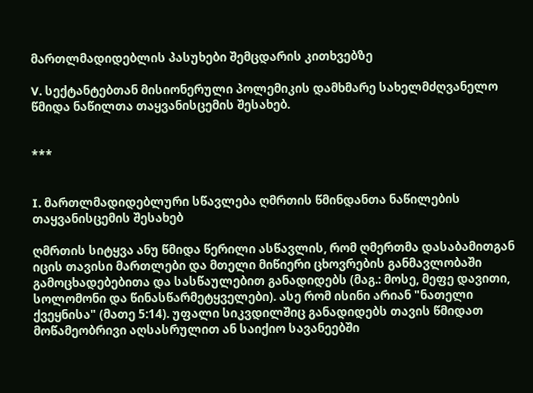მართლმადიდებლის პასუხები შემცდარის კითხვებზე

V. სექტანტებთან მისიონერული პოლემიკის დამხმარე სახელმძღვანელო წმიდა ნაწილთა თაყვანისცემის შესახებ.


***


I. მართლმადიდებლური სწავლება ღმრთის წმინდანთა ნაწილების თაყვანისცემის შესახებ

ღმრთის სიტყვა ანუ წმიდა წერილი ასწავლის, რომ ღმერთმა დასაბამითგან იცის თავისი მართლები და მთელი მიწიერი ცხოვრების განმავლობაში გამოცხადებებითა და სასწაულებით განადიდებს (მაგ.: მოსე, მეფე დავითი, სოლომონი და წინასწარმეტყველები). ასე რომ ისინი არიან "ნათელი ქვეყნისა" (მათე 5:14). უფალი სიკვდილშიც განადიდებს თავის წმიდათ მოწამეობრივი აღსასრულით ან საიქიო სავანეებში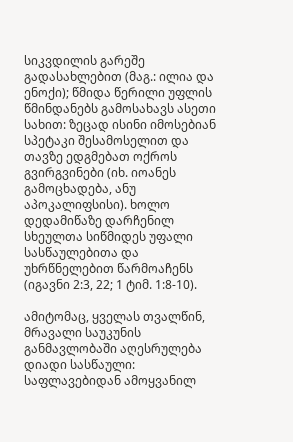სიკვდილის გარეშე გადასახლებით (მაგ.: ილია და ენოქი); წმიდა წერილი უფლის წმინდანებს გამოსახავს ასეთი სახით: ზეცად ისინი იმოსებიან სპეტაკი შესამოსელით და თავზე ედგმებათ ოქროს გვირგვინები (იხ. იოანეს გამოცხადება, ანუ აპოკალიფსისი). ხოლო დედამიწაზე დარჩენილ სხეულთა სიწმიდეს უფალი სასწაულებითა და უხრწნელებით წარმოაჩენს (იგავნი 2:3, 22; 1 ტიმ. 1:8-10).

ამიტომაც, ყველას თვალწინ, მრავალი საუკუნის განმავლობაში აღესრულება დიადი სასწაული: საფლავებიდან ამოყვანილ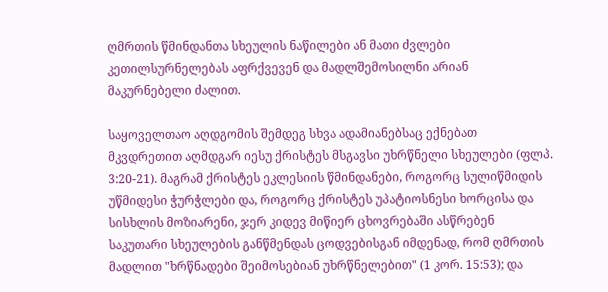ღმრთის წმინდანთა სხეულის ნაწილები ან მათი ძვლები კეთილსურნელებას აფრქვევენ და მადლშემოსილნი არიან მაკურნებელი ძალით.

საყოველთაო აღდგომის შემდეგ სხვა ადამიანებსაც ექნებათ მკვდრეთით აღმდგარ იესუ ქრისტეს მსგავსი უხრწნელი სხეულები (ფლპ. 3:20-21). მაგრამ ქრისტეს ეკლესიის წმინდანები, როგორც სულიწმიდის უწმიდესი ჭურჭლები და, როგორც ქრისტეს უპატიოსნესი ხორცისა და სისხლის მოზიარენი, ჯერ კიდევ მიწიერ ცხოვრებაში ასწრებენ საკუთარი სხეულების განწმენდას ცოდვებისგან იმდენად, რომ ღმრთის მადლით "ხრწნადები შეიმოსებიან უხრწნელებით" (1 კორ. 15:53); და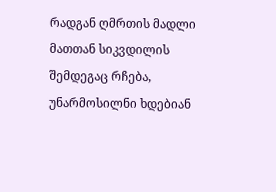რადგან ღმრთის მადლი მათთან სიკვდილის შემდეგაც რჩება, უნარმოსილნი ხდებიან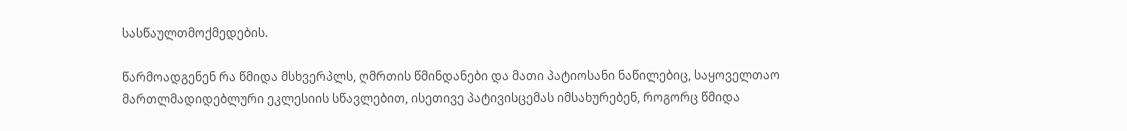სასწაულთმოქმედების.

წარმოადგენენ რა წმიდა მსხვერპლს, ღმრთის წმინდანები და მათი პატიოსანი ნაწილებიც, საყოველთაო მართლმადიდებლური ეკლესიის სწავლებით, ისეთივე პატივისცემას იმსახურებენ, როგორც წმიდა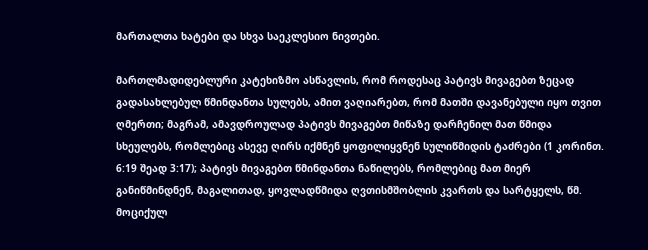მართალთა ხატები და სხვა საეკლესიო ნივთები.

მართლმადიდებლური კატეხიზმო ასწავლის, რომ როდესაც პატივს მივაგებთ ზეცად გადასახლებულ წმინდანთა სულებს, ამით ვაღიარებთ, რომ მათში დავანებული იყო თვით ღმერთი; მაგრამ, ამავდროულად პატივს მივაგებთ მიწაზე დარჩენილ მათ წმიდა სხეულებს, რომლებიც ასევე ღირს იქმნენ ყოფილიყვნენ სულიწმიდის ტაძრები (1 კორინთ. 6:19 შეად 3:17); პატივს მივაგებთ წმინდანთა ნაწილებს, რომლებიც მათ მიერ განიწმინდნენ, მაგალითად, ყოვლადწმიდა ღვთისმშობლის კვართს და სარტყელს, წმ. მოციქულ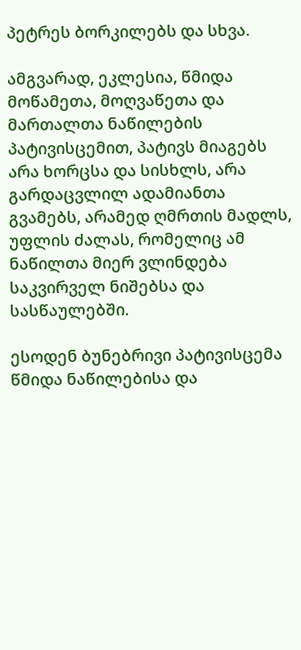პეტრეს ბორკილებს და სხვა.

ამგვარად, ეკლესია, წმიდა მოწამეთა, მოღვაწეთა და მართალთა ნაწილების პატივისცემით, პატივს მიაგებს არა ხორცსა და სისხლს, არა გარდაცვლილ ადამიანთა გვამებს, არამედ ღმრთის მადლს, უფლის ძალას, რომელიც ამ ნაწილთა მიერ ვლინდება საკვირველ ნიშებსა და სასწაულებში.

ესოდენ ბუნებრივი პატივისცემა წმიდა ნაწილებისა და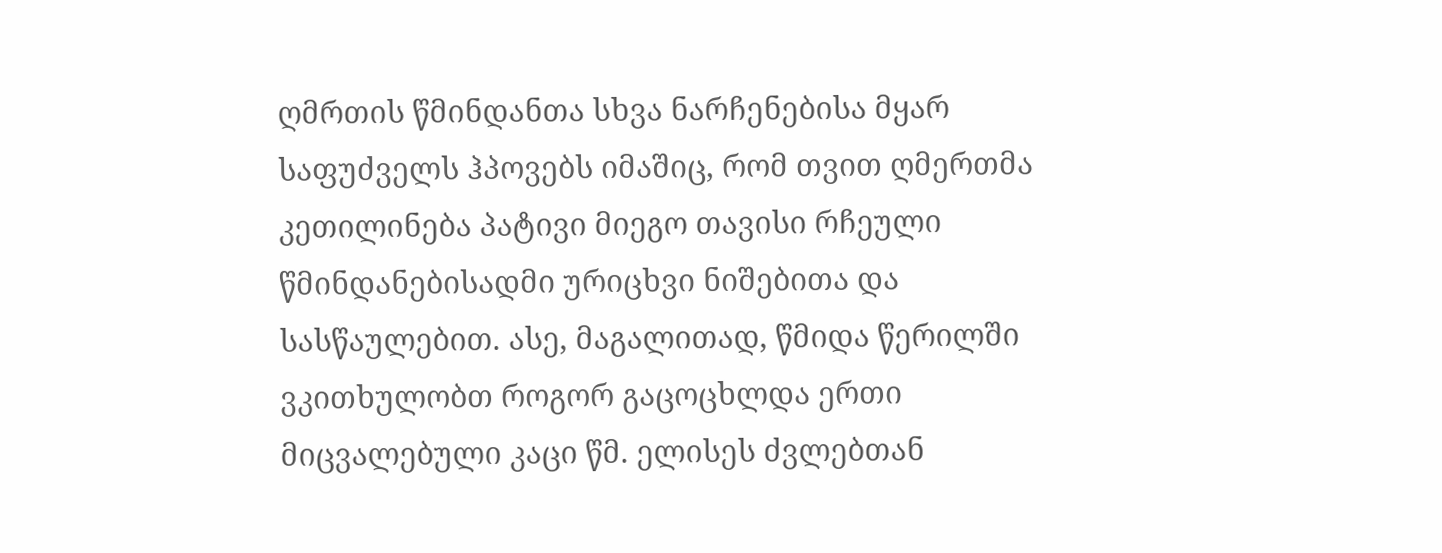ღმრთის წმინდანთა სხვა ნარჩენებისა მყარ საფუძველს ჰპოვებს იმაშიც, რომ თვით ღმერთმა კეთილინება პატივი მიეგო თავისი რჩეული წმინდანებისადმი ურიცხვი ნიშებითა და სასწაულებით. ასე, მაგალითად, წმიდა წერილში ვკითხულობთ როგორ გაცოცხლდა ერთი მიცვალებული კაცი წმ. ელისეს ძვლებთან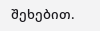შეხებით.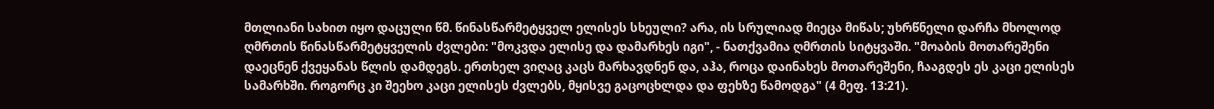მთლიანი სახით იყო დაცული წმ. წინასწარმეტყველ ელისეს სხეული? არა, ის სრულიად მიეცა მიწას; უხრწნელი დარჩა მხოლოდ ღმრთის წინასწარმეტყველის ძვლები: "მოკვდა ელისე და დამარხეს იგი", - ნათქვამია ღმრთის სიტყვაში. "მოაბის მოთარეშენი დაეცნენ ქვეყანას წლის დამდეგს. ერთხელ ვიღაც კაცს მარხავდნენ და, აჰა, როცა დაინახეს მოთარეშენი, ჩააგდეს ეს კაცი ელისეს სამარხში. როგორც კი შეეხო კაცი ელისეს ძვლებს, მყისვე გაცოცხლდა და ფეხზე წამოდგა" (4 მეფ. 13:21).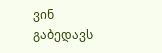ვინ გაბედავს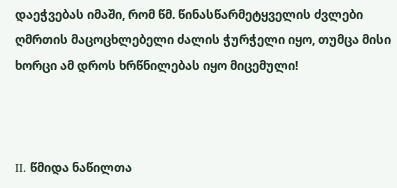დაეჭვებას იმაში, რომ წმ. წინასწარმეტყველის ძვლები ღმრთის მაცოცხლებელი ძალის ჭურჭელი იყო, თუმცა მისი ხორცი ამ დროს ხრწნილებას იყო მიცემული!



II. წმიდა ნაწილთა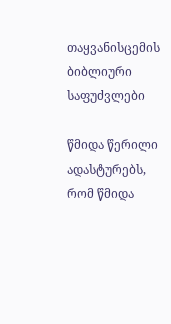თაყვანისცემის ბიბლიური საფუძვლები

წმიდა წერილი ადასტურებს, რომ წმიდა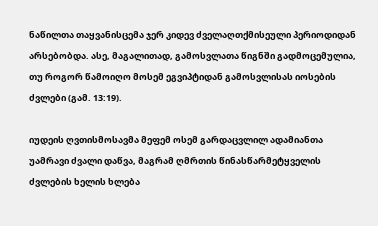ნაწილთა თაყვანისცემა ჯერ კიდევ ძველაღთქმისეული პერიოდიდან არსებობდა. ასე, მაგალითად, გამოსვლათა წიგნში გადმოცემულია, თუ როგორ წამოიღო მოსემ ეგვიპტიდან გამოსვლისას იოსების ძვლები (გამ. 13:19).

იუდეის ღვთისმოსავმა მეფემ ოსემ გარდაცვლილ ადამიანთა უამრავი ძვალი დაწვა, მაგრამ ღმრთის წინასწარმეტყველის ძვლების ხელის ხლება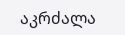აკრძალა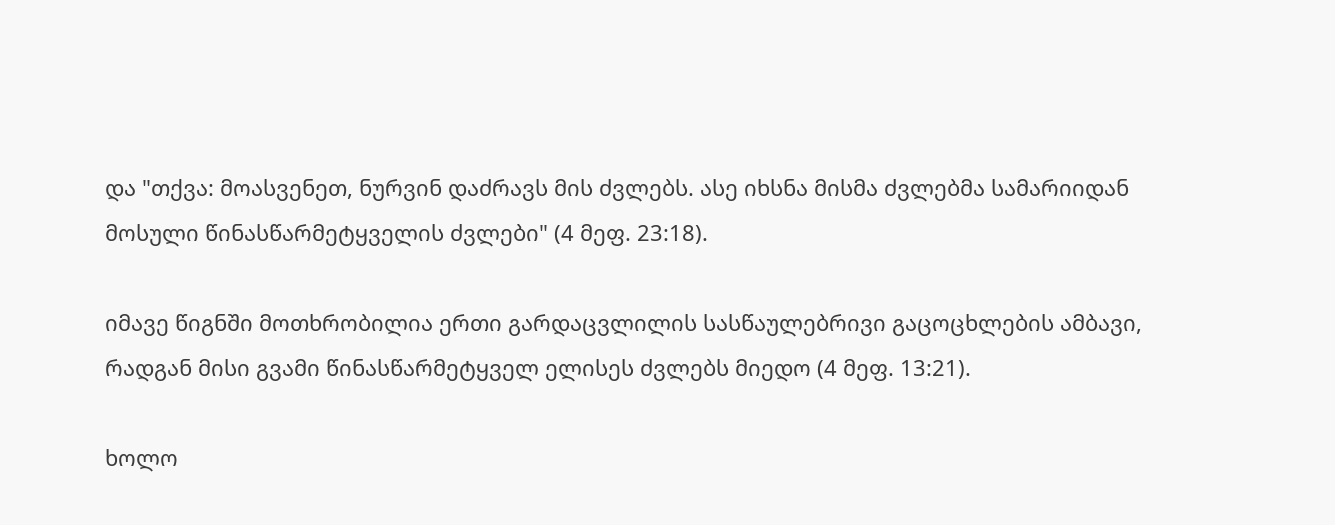და "თქვა: მოასვენეთ, ნურვინ დაძრავს მის ძვლებს. ასე იხსნა მისმა ძვლებმა სამარიიდან მოსული წინასწარმეტყველის ძვლები" (4 მეფ. 23:18).

იმავე წიგნში მოთხრობილია ერთი გარდაცვლილის სასწაულებრივი გაცოცხლების ამბავი, რადგან მისი გვამი წინასწარმეტყველ ელისეს ძვლებს მიედო (4 მეფ. 13:21).

ხოლო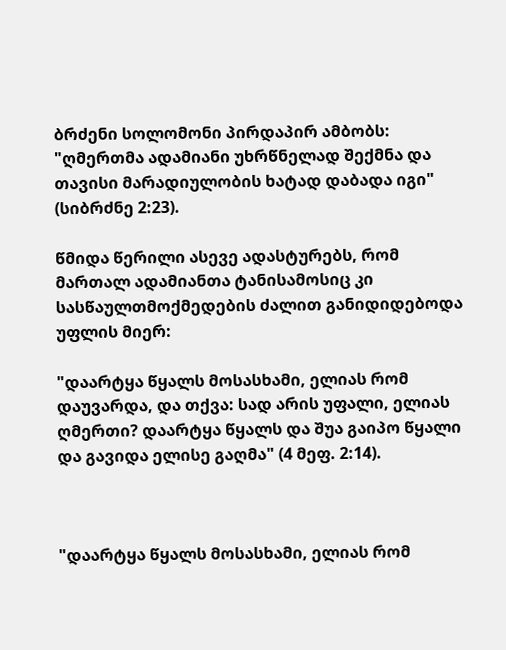ბრძენი სოლომონი პირდაპირ ამბობს: "ღმერთმა ადამიანი უხრწნელად შექმნა და თავისი მარადიულობის ხატად დაბადა იგი" (სიბრძნე 2:23).

წმიდა წერილი ასევე ადასტურებს, რომ მართალ ადამიანთა ტანისამოსიც კი სასწაულთმოქმედების ძალით განიდიდებოდა უფლის მიერ:

"დაარტყა წყალს მოსასხამი, ელიას რომ დაუვარდა, და თქვა: სად არის უფალი, ელიას ღმერთი? დაარტყა წყალს და შუა გაიპო წყალი და გავიდა ელისე გაღმა" (4 მეფ. 2:14).



"დაარტყა წყალს მოსასხამი, ელიას რომ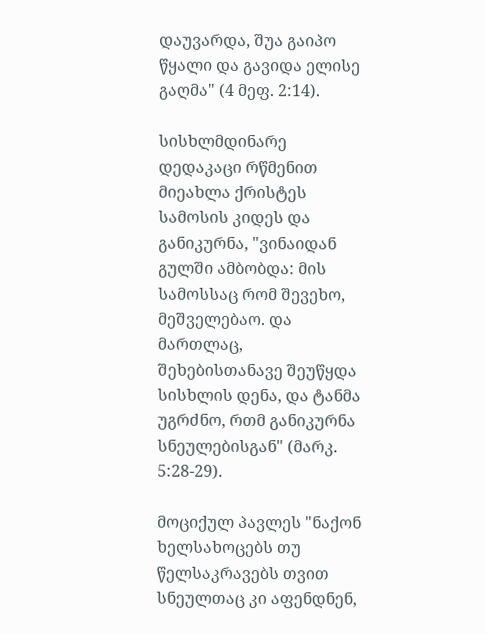დაუვარდა, შუა გაიპო წყალი და გავიდა ელისე გაღმა" (4 მეფ. 2:14).

სისხლმდინარე დედაკაცი რწმენით მიეახლა ქრისტეს სამოსის კიდეს და განიკურნა, "ვინაიდან გულში ამბობდა: მის სამოსსაც რომ შევეხო, მეშველებაო. და მართლაც, შეხებისთანავე შეუწყდა სისხლის დენა, და ტანმა უგრძნო, რთმ განიკურნა სნეულებისგან" (მარკ. 5:28-29).

მოციქულ პავლეს "ნაქონ ხელსახოცებს თუ წელსაკრავებს თვით სნეულთაც კი აფენდნენ,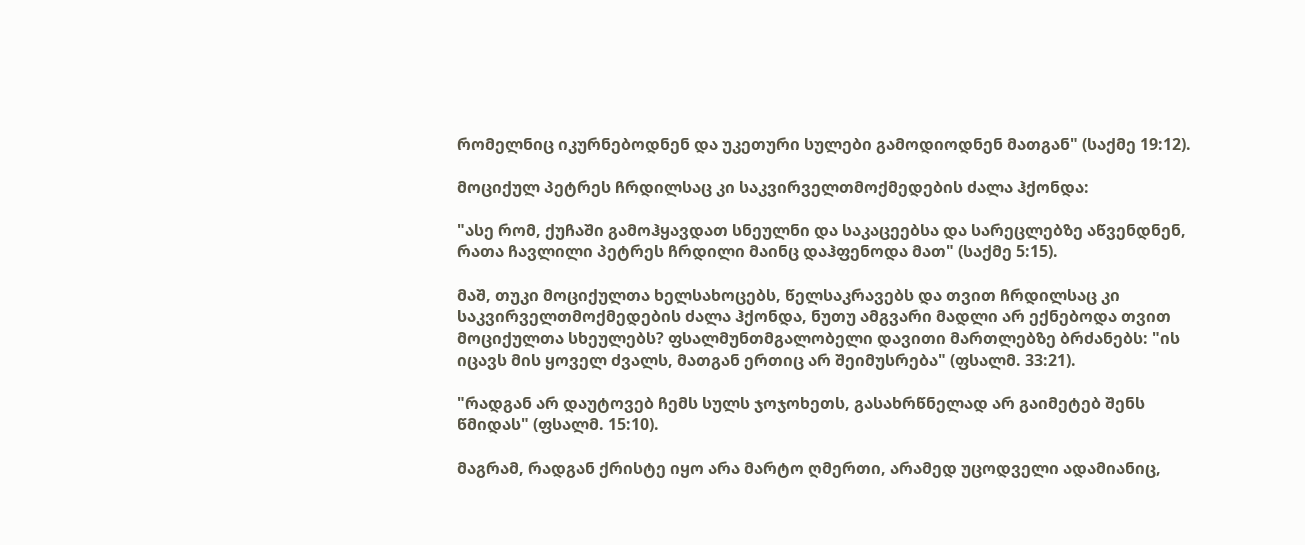რომელნიც იკურნებოდნენ და უკეთური სულები გამოდიოდნენ მათგან" (საქმე 19:12).

მოციქულ პეტრეს ჩრდილსაც კი საკვირველთმოქმედების ძალა ჰქონდა:

"ასე რომ, ქუჩაში გამოჰყავდათ სნეულნი და საკაცეებსა და სარეცლებზე აწვენდნენ, რათა ჩავლილი პეტრეს ჩრდილი მაინც დაჰფენოდა მათ" (საქმე 5:15).

მაშ, თუკი მოციქულთა ხელსახოცებს, წელსაკრავებს და თვით ჩრდილსაც კი საკვირველთმოქმედების ძალა ჰქონდა, ნუთუ ამგვარი მადლი არ ექნებოდა თვით მოციქულთა სხეულებს? ფსალმუნთმგალობელი დავითი მართლებზე ბრძანებს: "ის იცავს მის ყოველ ძვალს, მათგან ერთიც არ შეიმუსრება" (ფსალმ. 33:21).

"რადგან არ დაუტოვებ ჩემს სულს ჯოჯოხეთს, გასახრწნელად არ გაიმეტებ შენს წმიდას" (ფსალმ. 15:10).

მაგრამ, რადგან ქრისტე იყო არა მარტო ღმერთი, არამედ უცოდველი ადამიანიც,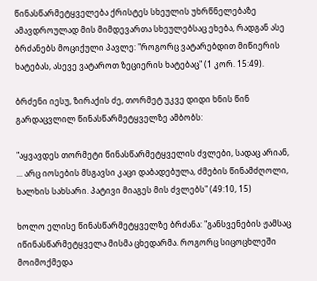წინასწარმეტყველება ქრისტეს სხეულის უხრწნელებაზე ამავდროულად მის მიმდევართა სხეულებსაც ეხება, რადგან ასე ბრძანებს მოციქული პავლე: "როგორც ვატარებდით მიწიერის ხატებას, ასევე ვატაროთ ზეციერის ხატებაც" (1 კორ. 15:49).

ბრძენი იესუ, ზირაქის ძე, თორმეტ უკვე დიდი ხნის წინ გარდაცვლილ წინასწარმეტყველზე ამბობს:

"აყვავდეს თორმეტი წინასწარმეტყველის ძვლები, სადაც არიან, ... არც იოსების მსგავსი კაცი დაბადებულა, ძმების წინამძღოლი, ხალხის სახსარი. პატივი მიაგეს მის ძვლებს" (49:10, 15)

ხოლო ელისე წინასწარმეტყველზე ბრძანა: "განსვენების ჟამსაც იწინასწარმეტყველა მისმა ცხედარმა. როგორც სიცოცხლეში მოიმოქმედა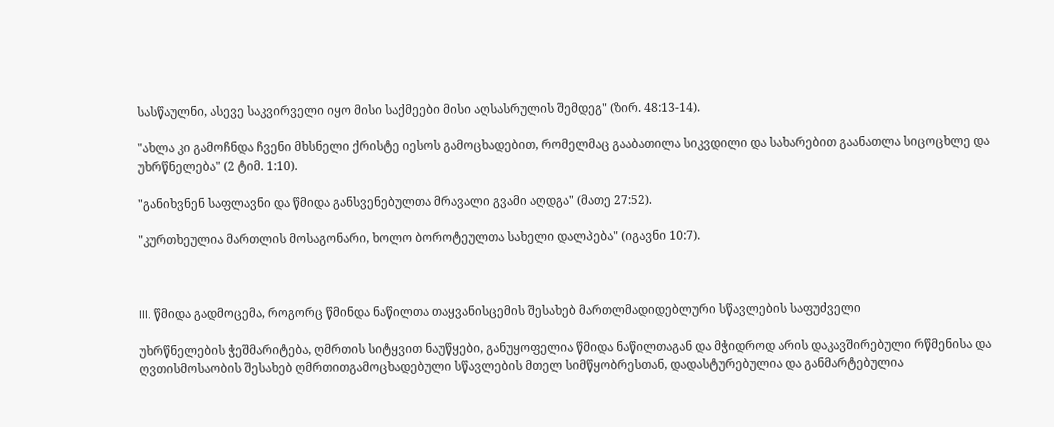სასწაულნი, ასევე საკვირველი იყო მისი საქმეები მისი აღსასრულის შემდეგ" (ზირ. 48:13-14).

"ახლა კი გამოჩნდა ჩვენი მხსნელი ქრისტე იესოს გამოცხადებით, რომელმაც გააბათილა სიკვდილი და სახარებით გაანათლა სიცოცხლე და უხრწნელება" (2 ტიმ. 1:10).

"განიხვნენ საფლავნი და წმიდა განსვენებულთა მრავალი გვამი აღდგა" (მათე 27:52).

"კურთხეულია მართლის მოსაგონარი, ხოლო ბოროტეულთა სახელი დალპება" (იგავნი 10:7).



III. წმიდა გადმოცემა, როგორც წმინდა ნაწილთა თაყვანისცემის შესახებ მართლმადიდებლური სწავლების საფუძველი

უხრწნელების ჭეშმარიტება, ღმრთის სიტყვით ნაუწყები, განუყოფელია წმიდა ნაწილთაგან და მჭიდროდ არის დაკავშირებული რწმენისა და ღვთისმოსაობის შესახებ ღმრთითგამოცხადებული სწავლების მთელ სიმწყობრესთან, დადასტურებულია და განმარტებულია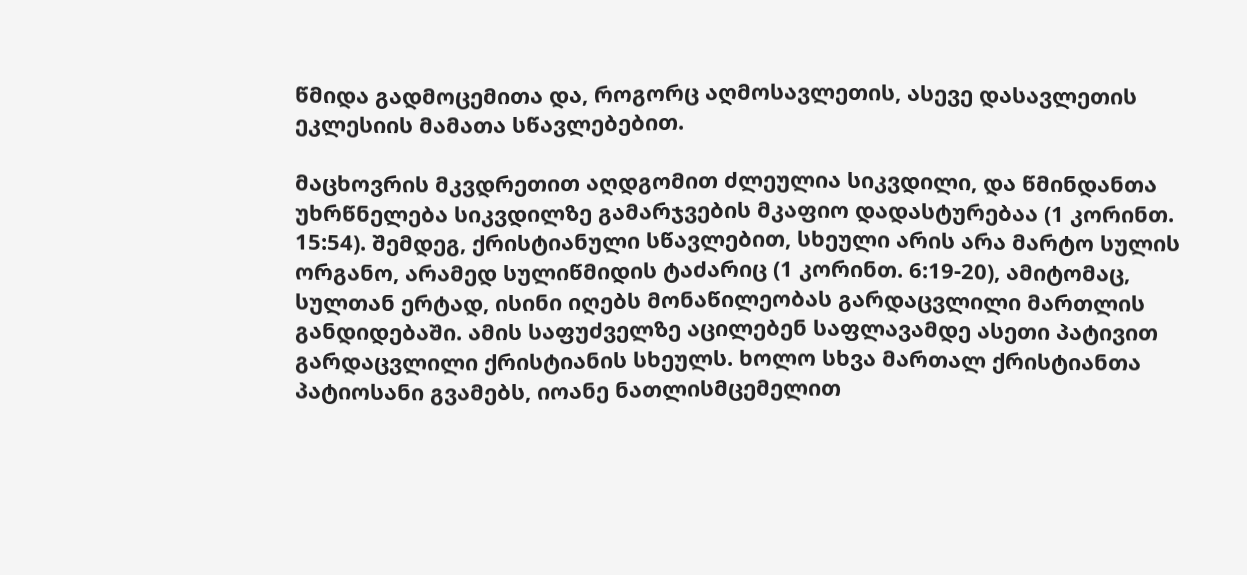წმიდა გადმოცემითა და, როგორც აღმოსავლეთის, ასევე დასავლეთის ეკლესიის მამათა სწავლებებით.

მაცხოვრის მკვდრეთით აღდგომით ძლეულია სიკვდილი, და წმინდანთა უხრწნელება სიკვდილზე გამარჯვების მკაფიო დადასტურებაა (1 კორინთ. 15:54). შემდეგ, ქრისტიანული სწავლებით, სხეული არის არა მარტო სულის ორგანო, არამედ სულიწმიდის ტაძარიც (1 კორინთ. 6:19-20), ამიტომაც, სულთან ერტად, ისინი იღებს მონაწილეობას გარდაცვლილი მართლის განდიდებაში. ამის საფუძველზე აცილებენ საფლავამდე ასეთი პატივით გარდაცვლილი ქრისტიანის სხეულს. ხოლო სხვა მართალ ქრისტიანთა პატიოსანი გვამებს, იოანე ნათლისმცემელით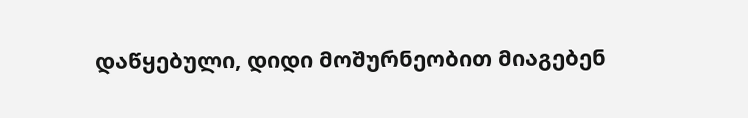დაწყებული, დიდი მოშურნეობით მიაგებენ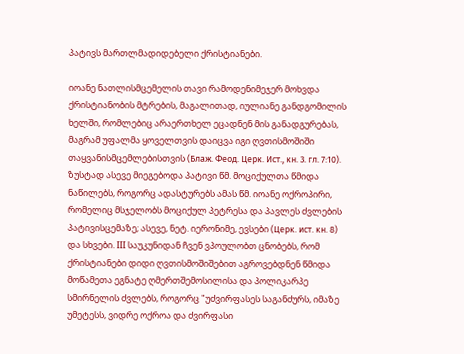პატივს მართლმადიდებელი ქრისტიანები.

იოანე ნათლისმცემელის თავი რამოდენიმეჯერ მოხვდა ქრისტიანობის მტრების, მაგალითად, იულიანე განდგომილის ხელში, რომლებიც არაერთხელ ეცადნენ მის განადგურებას, მაგრამ უფალმა ყოველთვის დაიცვა იგი ღვთისმოშიში თაყვანისმცემლებისთვის (Блаж. Феод. Церк. Ист., кн. 3. гл. 7:10). ზუსტად ასევე მიეგებოდა პატივი წმ. მოციქულთა წმიდა ნაწილებს, როგორც ადასტურებს ამას წმ. იოანე ოქროპირი, რომელიც მსჯელობს მოციქულ პეტრესა და პავლეს ძვლების პატივისცემაზე; ასევე, ნეტ. იერონიმე, ევსები (Церк. ист. кн. 8) და სხვები. III საუკუნიდან ჩვენ ვპოულობთ ცნობებს, რომ ქრისტიანები დიდი ღვთისმოშიშებით აგროვებდნენ წმიდა მოწამეთა ეგნატე ღმერთშემოსილისა და პოლიკარპე სმირნელის ძვლებს, როგორც "უძვირფასეს საგანძურს, იმაზე უმეტესს, ვიდრე ოქროა და ძვირფასი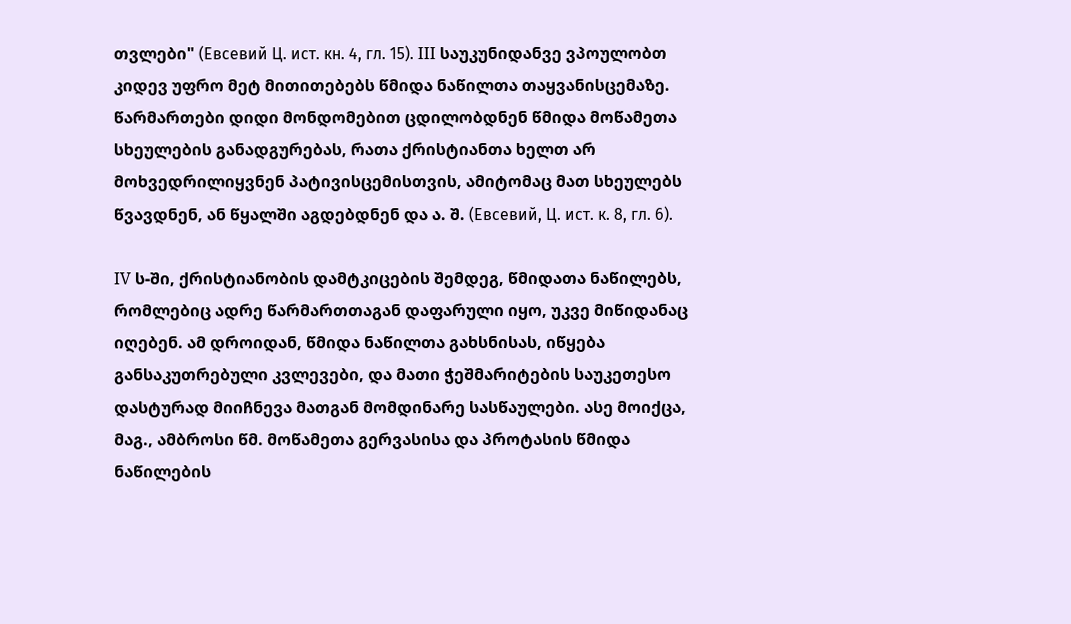თვლები" (Евсевий Ц. ист. кн. 4, гл. 15). III საუკუნიდანვე ვპოულობთ კიდევ უფრო მეტ მითითებებს წმიდა ნაწილთა თაყვანისცემაზე. წარმართები დიდი მონდომებით ცდილობდნენ წმიდა მოწამეთა სხეულების განადგურებას, რათა ქრისტიანთა ხელთ არ მოხვედრილიყვნენ პატივისცემისთვის, ამიტომაც მათ სხეულებს წვავდნენ, ან წყალში აგდებდნენ და ა. შ. (Евсевий, Ц. ист. к. 8, гл. 6).

IV ს-ში, ქრისტიანობის დამტკიცების შემდეგ, წმიდათა ნაწილებს, რომლებიც ადრე წარმართთაგან დაფარული იყო, უკვე მიწიდანაც იღებენ. ამ დროიდან, წმიდა ნაწილთა გახსნისას, იწყება განსაკუთრებული კვლევები, და მათი ჭეშმარიტების საუკეთესო დასტურად მიიჩნევა მათგან მომდინარე სასწაულები. ასე მოიქცა, მაგ., ამბროსი წმ. მოწამეთა გერვასისა და პროტასის წმიდა ნაწილების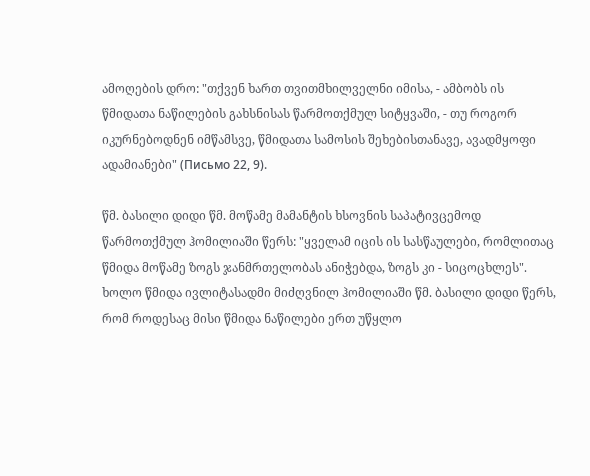ამოღების დრო: "თქვენ ხართ თვითმხილველნი იმისა, - ამბობს ის წმიდათა ნაწილების გახსნისას წარმოთქმულ სიტყვაში, - თუ როგორ იკურნებოდნენ იმწამსვე, წმიდათა სამოსის შეხებისთანავე, ავადმყოფი ადამიანები" (Письмо 22, 9).

წმ. ბასილი დიდი წმ. მოწამე მამანტის ხსოვნის საპატივცემოდ წარმოთქმულ ჰომილიაში წერს: "ყველამ იცის ის სასწაულები, რომლითაც წმიდა მოწამე ზოგს ჯანმრთელობას ანიჭებდა, ზოგს კი - სიცოცხლეს". ხოლო წმიდა ივლიტასადმი მიძღვნილ ჰომილიაში წმ. ბასილი დიდი წერს, რომ როდესაც მისი წმიდა ნაწილები ერთ უწყლო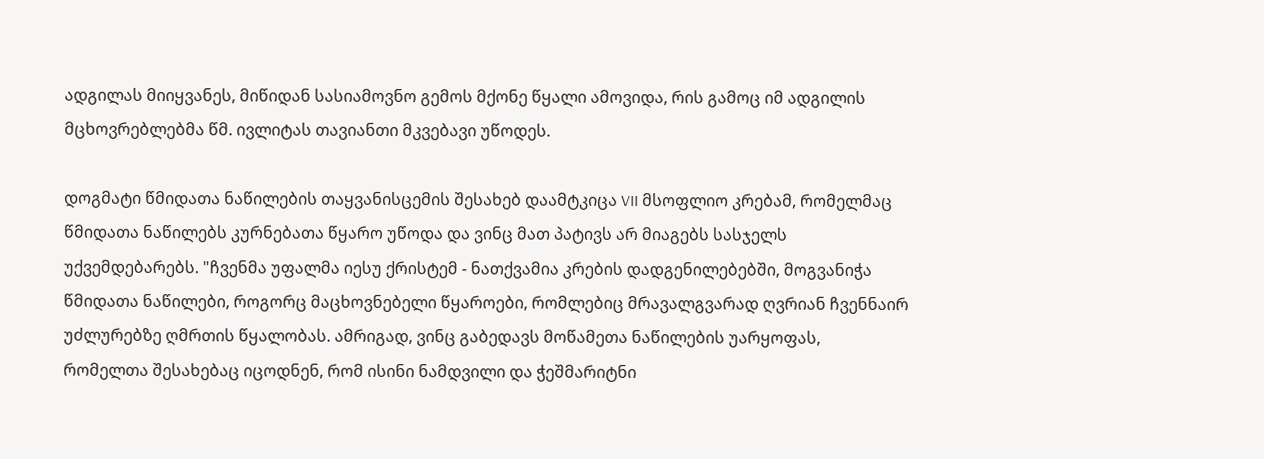ადგილას მიიყვანეს, მიწიდან სასიამოვნო გემოს მქონე წყალი ამოვიდა, რის გამოც იმ ადგილის მცხოვრებლებმა წმ. ივლიტას თავიანთი მკვებავი უწოდეს.

დოგმატი წმიდათა ნაწილების თაყვანისცემის შესახებ დაამტკიცა VII მსოფლიო კრებამ, რომელმაც წმიდათა ნაწილებს კურნებათა წყარო უწოდა და ვინც მათ პატივს არ მიაგებს სასჯელს უქვემდებარებს. "ჩვენმა უფალმა იესუ ქრისტემ - ნათქვამია კრების დადგენილებებში, მოგვანიჭა წმიდათა ნაწილები, როგორც მაცხოვნებელი წყაროები, რომლებიც მრავალგვარად ღვრიან ჩვენნაირ უძლურებზე ღმრთის წყალობას. ამრიგად, ვინც გაბედავს მოწამეთა ნაწილების უარყოფას, რომელთა შესახებაც იცოდნენ, რომ ისინი ნამდვილი და ჭეშმარიტნი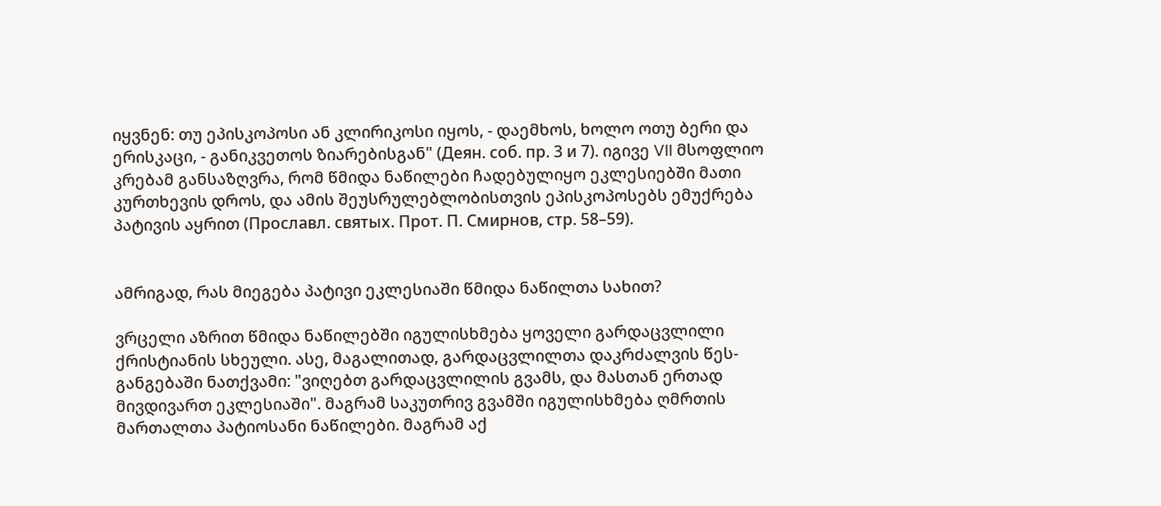იყვნენ: თუ ეპისკოპოსი ან კლირიკოსი იყოს, - დაემხოს, ხოლო ოთუ ბერი და ერისკაცი, - განიკვეთოს ზიარებისგან" (Деян. соб. пр. 3 и 7). იგივე VII მსოფლიო კრებამ განსაზღვრა, რომ წმიდა ნაწილები ჩადებულიყო ეკლესიებში მათი კურთხევის დროს, და ამის შეუსრულებლობისთვის ეპისკოპოსებს ემუქრება პატივის აყრით (Прославл. святых. Прот. П. Смирнов, стр. 58–59).


ამრიგად, რას მიეგება პატივი ეკლესიაში წმიდა ნაწილთა სახით?

ვრცელი აზრით წმიდა ნაწილებში იგულისხმება ყოველი გარდაცვლილი ქრისტიანის სხეული. ასე, მაგალითად, გარდაცვლილთა დაკრძალვის წეს-განგებაში ნათქვამი: "ვიღებთ გარდაცვლილის გვამს, და მასთან ერთად მივდივართ ეკლესიაში". მაგრამ საკუთრივ გვამში იგულისხმება ღმრთის მართალთა პატიოსანი ნაწილები. მაგრამ აქ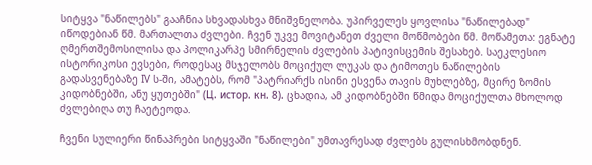სიტყვა "ნაწილებს" გააჩნია სხვადასხვა მნიშვნელობა. უპირველეს ყოვლისა "ნაწილებად" იწოდებიან წმ. მართალთა ძვლები. ჩვენ უკვე მოვიტანეთ ძველი მოწმობები წმ. მოწამეთა: ეგნატე ღმერთშემოსილისა და პოლიკარპე სმირნელის ძვლების პატივისცემის შესახებ. საეკლესიო ისტორიკოსი ევსები, როდესაც მსჯელობს მოციქულ ლუკას და ტიმოთეს ნაწილების გადასვენებაზე IV ს-ში, ამატებს, რომ "პატრიარქს ისინი ესვენა თავის მუხლებზე, მცირე ზომის კიდობნებში, ანუ ყუთებში" (Ц. истор. кн. 8). ცხადია, ამ კიდობნებში წმიდა მოციქულთა მხოლოდ ძვლებიღა თუ ჩაეტეოდა.

ჩვენი სულიერი წინაპრები სიტყვაში "ნაწილები" უმთავრესად ძვლებს გულისხმობდნენ.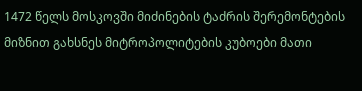1472 წელს მოსკოვში მიძინების ტაძრის შერემონტების მიზნით გახსნეს მიტროპოლიტების კუბოები მათი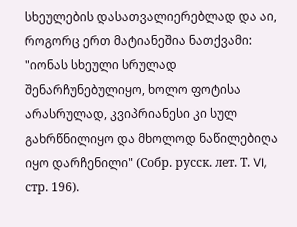სხეულების დასათვალიერებლად და აი, როგორც ერთ მატიანეშია ნათქვამი: "იონას სხეული სრულად შენარჩუნებულიყო, ხოლო ფოტისა არასრულად, კვიპრიანესი კი სულ გახრწნილიყო და მხოლოდ ნაწილებიღა იყო დარჩენილი" (Собр. русск. лет. Т. VI, стр. 196).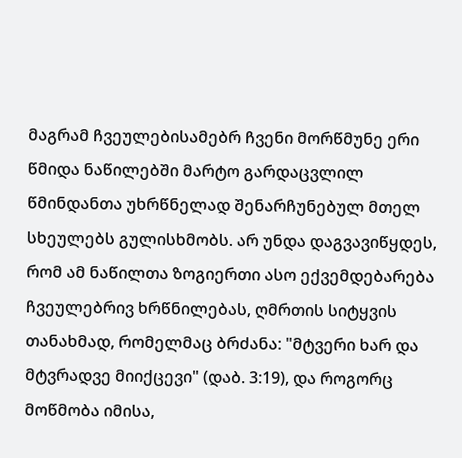მაგრამ ჩვეულებისამებრ ჩვენი მორწმუნე ერი წმიდა ნაწილებში მარტო გარდაცვლილ წმინდანთა უხრწნელად შენარჩუნებულ მთელ სხეულებს გულისხმობს. არ უნდა დაგვავიწყდეს, რომ ამ ნაწილთა ზოგიერთი ასო ექვემდებარება ჩვეულებრივ ხრწნილებას, ღმრთის სიტყვის თანახმად, რომელმაც ბრძანა: "მტვერი ხარ და მტვრადვე მიიქცევი" (დაბ. 3:19), და როგორც მოწმობა იმისა,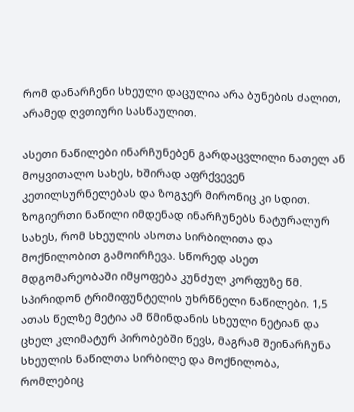რომ დანარჩენი სხეული დაცულია არა ბუნების ძალით, არამედ ღვთიური სასწაულით.

ასეთი ნაწილები ინარჩუნებენ გარდაცვლილი ნათელ ან მოყვითალო სახეს, ხშირად აფრქვევენ კეთილსურნელებას და ზოგჯერ მირონიც კი სდით. ზოგიერთი ნაწილი იმდენად ინარჩუნებს ნატურალურ სახეს, რომ სხეულის ასოთა სირბილითა და მოქნილობით გამოირჩევა. სწორედ ასეთ მდგომარეობაში იმყოფება კუნძულ კორფუზე წმ. სპირიდონ ტრიმიფუნტელის უხრწნელი ნაწილები. 1,5 ათას წელზე მეტია ამ წმინდანის სხეული ნეტიან და ცხელ კლიმატურ პირობებში წევს, მაგრამ შეინარჩუნა სხეულის ნაწილთა სირბილე და მოქნილობა, რომლებიც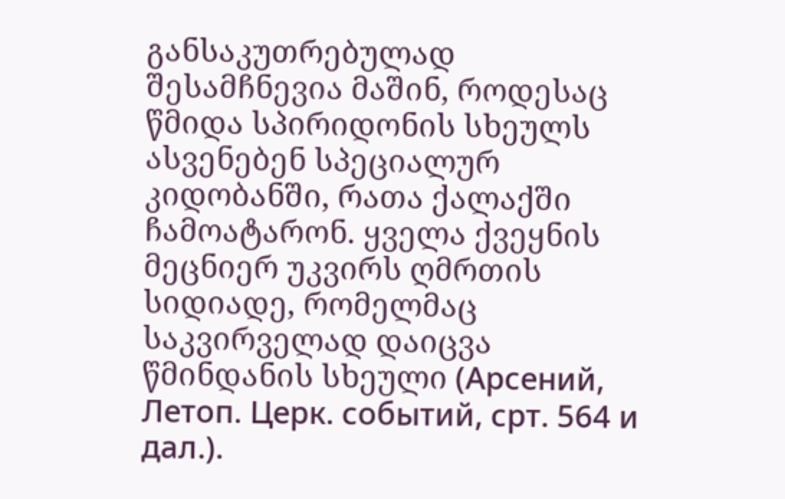განსაკუთრებულად შესამჩნევია მაშინ, როდესაც წმიდა სპირიდონის სხეულს ასვენებენ სპეციალურ კიდობანში, რათა ქალაქში ჩამოატარონ. ყველა ქვეყნის მეცნიერ უკვირს ღმრთის სიდიადე, რომელმაც საკვირველად დაიცვა წმინდანის სხეული (Арсений, Летоп. Церк. событий, срт. 564 и дал.).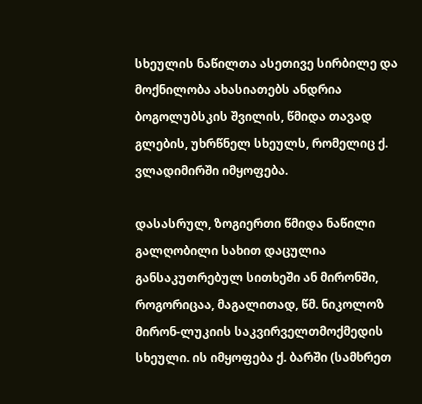სხეულის ნაწილთა ასეთივე სირბილე და მოქნილობა ახასიათებს ანდრია ბოგოლუბსკის შვილის, წმიდა თავად გლების, უხრწნელ სხეულს, რომელიც ქ. ვლადიმირში იმყოფება.

დასასრულ, ზოგიერთი წმიდა ნაწილი გალღობილი სახით დაცულია განსაკუთრებულ სითხეში ან მირონში, როგორიცაა, მაგალითად, წმ. ნიკოლოზ მირონ-ლუკიის საკვირველთმოქმედის სხეული. ის იმყოფება ქ. ბარში (სამხრეთ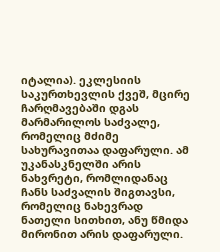იტალია). ეკლესიის საკურთხევლის ქვეშ, მცირე ჩარღმავებაში დგას მარმარილოს საძვალე, რომელიც მძიმე სახურავითაა დაფარული. ამ უკანასკნელში არის ნახვრეტი, რომლიდანაც ჩანს საძვალის შიგთავსი, რომელიც ნახევრად ნათელი სითხით, ანუ წმიდა მირონით არის დაფარული.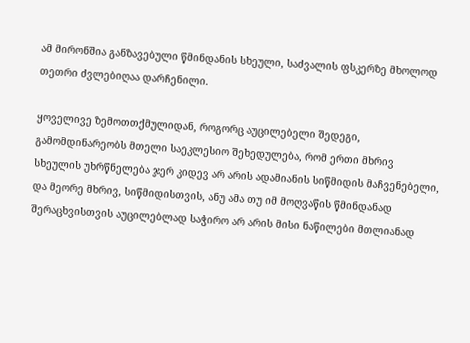ამ მირონშია განზავებული წმინდანის სხეული, საძვალის ფსკერზე მხოლოდ თეთრი ძვლებიღაა დარჩენილი.

ყოველივე ზემოთთქმულიდან, როგორც აუცილებელი შედეგი, გამომდინარეობს მთელი საეკლესიო შეხედულება, რომ ერთი მხრივ სხეულის უხრწნელება ჯერ კიდევ არ არის ადამიანის სიწმიდის მაჩვენებელი, და მეორე მხრივ, სიწმიდისთვის, ანუ ამა თუ იმ მოღვაწის წმინდანად შერაცხვისთვის აუცილებლად საჭირო არ არის მისი ნაწილები მთლიანად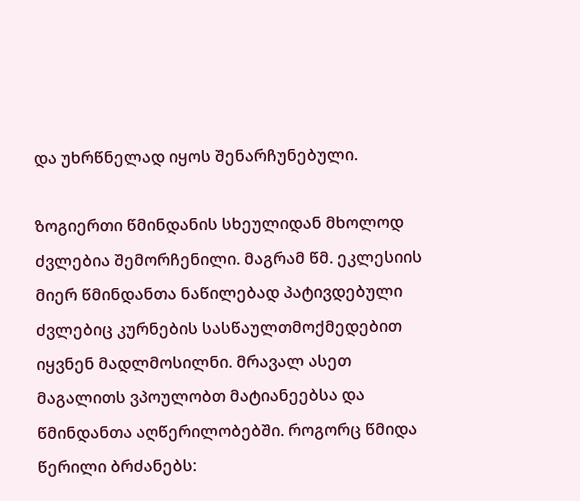და უხრწნელად იყოს შენარჩუნებული.

ზოგიერთი წმინდანის სხეულიდან მხოლოდ ძვლებია შემორჩენილი. მაგრამ წმ. ეკლესიის მიერ წმინდანთა ნაწილებად პატივდებული ძვლებიც კურნების სასწაულთმოქმედებით იყვნენ მადლმოსილნი. მრავალ ასეთ მაგალითს ვპოულობთ მატიანეებსა და წმინდანთა აღწერილობებში. როგორც წმიდა წერილი ბრძანებს: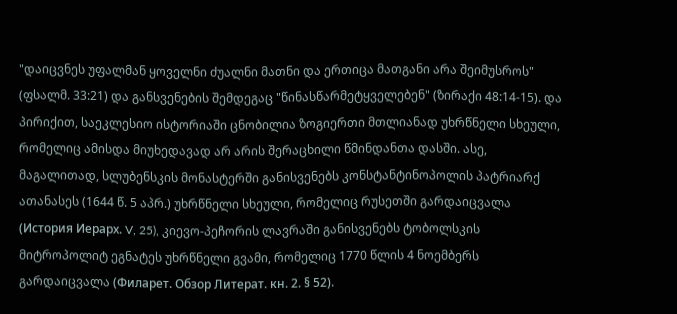"დაიცვნეს უფალმან ყოველნი ძუალნი მათნი და ერთიცა მათგანი არა შეიმუსროს" (ფსალმ. 33:21) და განსვენების შემდეგაც "წინასწარმეტყველებენ" (ზირაქი 48:14-15). და პირიქით, საეკლესიო ისტორიაში ცნობილია ზოგიერთი მთლიანად უხრწნელი სხეული, რომელიც ამისდა მიუხედავად არ არის შერაცხილი წმინდანთა დასში. ასე, მაგალითად, სლუბენსკის მონასტერში განისვენებს კონსტანტინოპოლის პატრიარქ ათანასეს (1644 წ. 5 აპრ.) უხრწნელი სხეული, რომელიც რუსეთში გარდაიცვალა (История Иерарх. V, 25), კიევო-პეჩორის ლავრაში განისვენებს ტობოლსკის მიტროპოლიტ ეგნატეს უხრწნელი გვამი, რომელიც 1770 წლის 4 ნოემბერს გარდაიცვალა (Филарет. Обзор Литерат. кн. 2. § 52).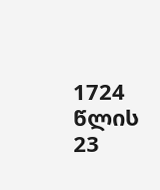1724 წლის 23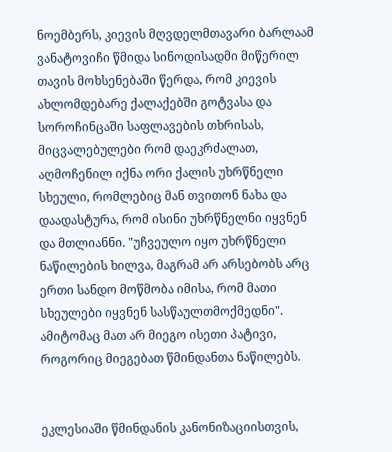ნოემბერს, კიევის მღვდელმთავარი ბარლაამ ვანატოვიჩი წმიდა სინოდისადმი მიწერილ თავის მოხსენებაში წერდა, რომ კიევის ახლომდებარე ქალაქებში გოტვასა და სოროჩინცაში საფლავების თხრისას, მიცვალებულები რომ დაეკრძალათ, აღმოჩენილ იქნა ორი ქალის უხრწნელი სხეული, რომლებიც მან თვითონ ნახა და დაადასტურა, რომ ისინი უხრწნელნი იყვნენ და მთლიანნი. "უჩვეულო იყო უხრწნელი ნაწილების ხილვა, მაგრამ არ არსებობს არც ერთი სანდო მოწმობა იმისა, რომ მათი სხეულები იყვნენ სასწაულთმოქმედნი". ამიტომაც მათ არ მიეგო ისეთი პატივი, როგორიც მიეგებათ წმინდანთა ნაწილებს.


ეკლესიაში წმინდანის კანონიზაციისთვის,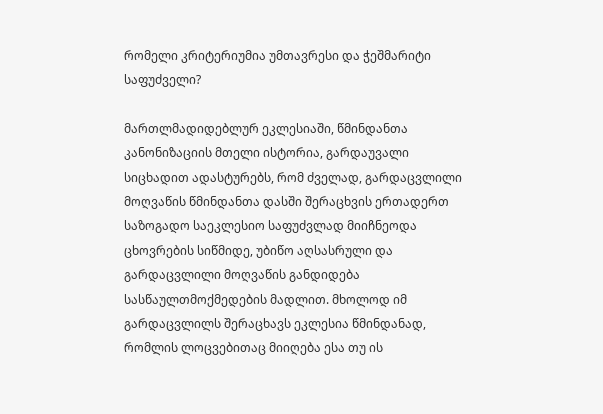რომელი კრიტერიუმია უმთავრესი და ჭეშმარიტი საფუძველი?

მართლმადიდებლურ ეკლესიაში, წმინდანთა კანონიზაციის მთელი ისტორია, გარდაუვალი სიცხადით ადასტურებს, რომ ძველად, გარდაცვლილი მოღვაწის წმინდანთა დასში შერაცხვის ერთადერთ საზოგადო საეკლესიო საფუძვლად მიიჩნეოდა ცხოვრების სიწმიდე, უბიწო აღსასრული და გარდაცვლილი მოღვაწის განდიდება სასწაულთმოქმედების მადლით. მხოლოდ იმ გარდაცვლილს შერაცხავს ეკლესია წმინდანად, რომლის ლოცვებითაც მიიღება ესა თუ ის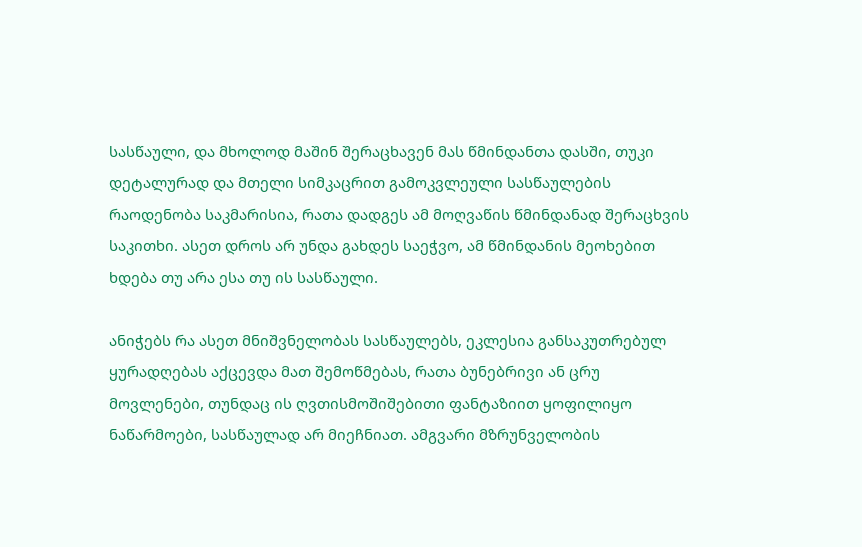სასწაული, და მხოლოდ მაშინ შერაცხავენ მას წმინდანთა დასში, თუკი დეტალურად და მთელი სიმკაცრით გამოკვლეული სასწაულების რაოდენობა საკმარისია, რათა დადგეს ამ მოღვაწის წმინდანად შერაცხვის საკითხი. ასეთ დროს არ უნდა გახდეს საეჭვო, ამ წმინდანის მეოხებით ხდება თუ არა ესა თუ ის სასწაული.

ანიჭებს რა ასეთ მნიშვნელობას სასწაულებს, ეკლესია განსაკუთრებულ ყურადღებას აქცევდა მათ შემოწმებას, რათა ბუნებრივი ან ცრუ მოვლენები, თუნდაც ის ღვთისმოშიშებითი ფანტაზიით ყოფილიყო ნაწარმოები, სასწაულად არ მიეჩნიათ. ამგვარი მზრუნველობის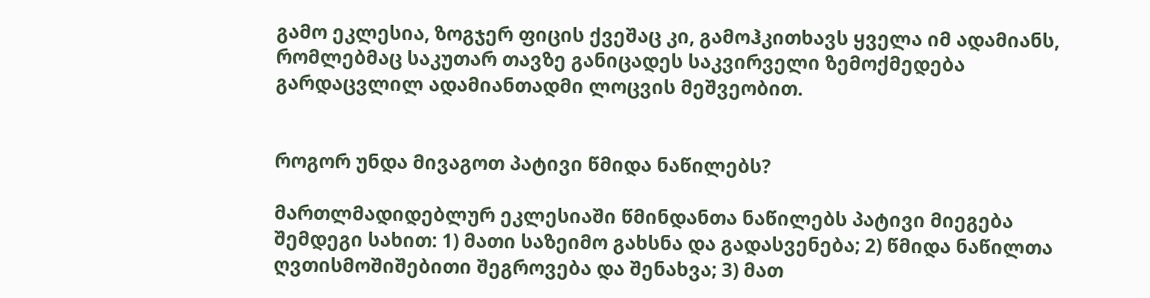გამო ეკლესია, ზოგჯერ ფიცის ქვეშაც კი, გამოჰკითხავს ყველა იმ ადამიანს, რომლებმაც საკუთარ თავზე განიცადეს საკვირველი ზემოქმედება გარდაცვლილ ადამიანთადმი ლოცვის მეშვეობით.


როგორ უნდა მივაგოთ პატივი წმიდა ნაწილებს?

მართლმადიდებლურ ეკლესიაში წმინდანთა ნაწილებს პატივი მიეგება შემდეგი სახით: 1) მათი საზეიმო გახსნა და გადასვენება; 2) წმიდა ნაწილთა ღვთისმოშიშებითი შეგროვება და შენახვა; 3) მათ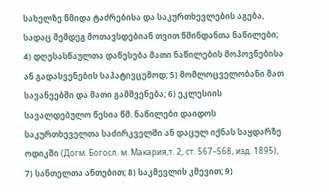სახელზე წმიდა ტაძრებისა და საკურთხევლების აგება, სადაც შემდეგ მოთავსდებიან თვით წმინდანთა ნაწილები; 4) დღესასწაულთა დაწესება მათი ნაწილების მოპოვნებისა ან გადასვენების საპატივცემოდ; 5) მომლოცველობანი მათ სავანეებში და მათი გამშვენება; 6) ეკლესიის სავალდებულო წესია წმ. ნაწილები დაიდოს საკურთხეველთა საძირკველში ან დაცულ იქნას საყდარზე ოდიკში (Догм. Богосл. м. Макария,т. 2, ст. 567–568, изд. 1895), 7) სანთელთა ანთებით; 8) საკმევლის კმევით; 9)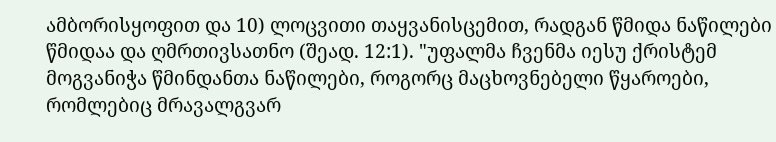ამბორისყოფით და 10) ლოცვითი თაყვანისცემით, რადგან წმიდა ნაწილები წმიდაა და ღმრთივსათნო (შეად. 12:1). "უფალმა ჩვენმა იესუ ქრისტემ მოგვანიჭა წმინდანთა ნაწილები, როგორც მაცხოვნებელი წყაროები, რომლებიც მრავალგვარ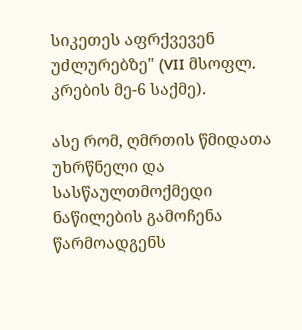სიკეთეს აფრქვევენ უძლურებზე" (VII მსოფლ. კრების მე-6 საქმე).

ასე რომ, ღმრთის წმიდათა უხრწნელი და სასწაულთმოქმედი ნაწილების გამოჩენა წარმოადგენს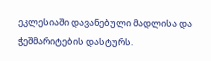ეკლესიაში დავანებული მადლისა და ჭეშმარიტების დასტურს.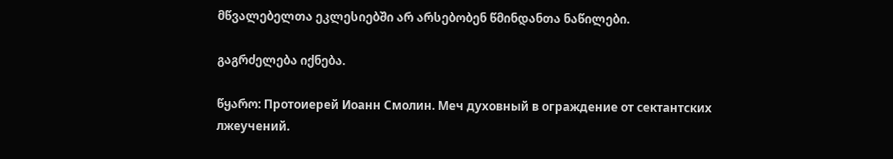მწვალებელთა ეკლესიებში არ არსებობენ წმინდანთა ნაწილები.

გაგრძელება იქნება.

წყარო: Протоиерей Иоанн Смолин. Меч духовный в ограждение от сектантских лжеучений.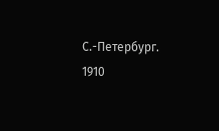С.-Петербург. 1910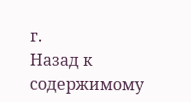г.
Назад к содержимому